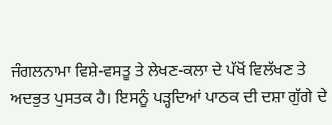ਜੰਗਲਨਾਮਾ ਵਿਸ਼ੇ-ਵਸਤੂ ਤੇ ਲੇਖਣ-ਕਲਾ ਦੇ ਪੱਖੋਂ ਵਿਲੱਖਣ ਤੇ ਅਦਭੁਤ ਪੁਸਤਕ ਹੈ। ਇਸਨੂੰ ਪੜ੍ਹਦਿਆਂ ਪਾਠਕ ਦੀ ਦਸ਼ਾ ਗੁੱਗੇ ਦੇ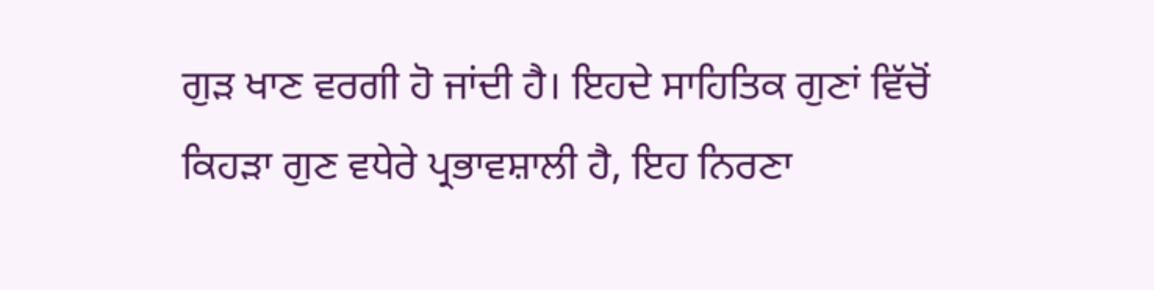ਗੁੜ ਖਾਣ ਵਰਗੀ ਹੋ ਜਾਂਦੀ ਹੈ। ਇਹਦੇ ਸਾਹਿਤਿਕ ਗੁਣਾਂ ਵਿੱਚੋਂ ਕਿਹੜਾ ਗੁਣ ਵਧੇਰੇ ਪ੍ਰਭਾਵਸ਼ਾਲੀ ਹੈ, ਇਹ ਨਿਰਣਾ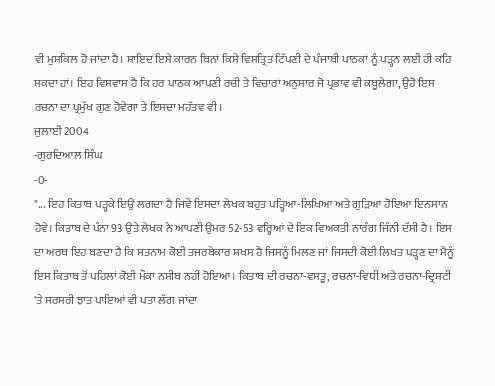ਵੀ ਮੁਸ਼ਕਿਲ ਹੋ ਜਾਂਦਾ ਹੈ। ਸ਼ਾਇਦ ਇਸੇ ਕਾਰਨ ਬਿਨਾਂ ਕਿਸੇ ਵਿਸਤ੍ਰਿਤ ਟਿੱਪਣੀ ਦੇ ਪੰਜਾਬੀ ਪਾਠਕਾਂ ਨੂੰ ਪੜ੍ਹਨ ਲਈ ਹੀ ਕਹਿ ਸਕਦਾ ਹਾਂ। ਇਹ ਵਿਸ਼ਵਾਸ ਹੈ ਕਿ ਹਰ ਪਾਠਕ ਆਪਣੀ ਰਚੀ ਤੇ ਵਿਚਾਰਾਂ ਅਨੁਸਾਰ ਜੋ ਪ੍ਰਭਾਵ ਵੀ ਕਬੂਲੇਗਾ, ਉਹੋ ਇਸ ਰਚਨਾ ਦਾ ਪ੍ਰਮੁੱਖ ਗੁਣ ਹੋਵੇਗਾ ਤੇ ਇਸਦਾ ਮਹੱਤਵ ਵੀ।
ਜੁਲਾਈ 2004
-ਗੁਰਦਿਆਲ ਸਿੰਘ
-0-
"... ਇਹ ਕਿਤਾਬ ਪੜ੍ਹਕੇ ਇਉਂ ਲਗਦਾ ਹੈ ਜਿਵੇਂ ਇਸਦਾ ਲੇਖਕ ਬਹੁਤ ਪੜ੍ਹਿਆ-ਲਿਖਿਆ ਅਤੇ ਗੁੜਿਆ ਹੋਇਆ ਇਨਸਾਨ ਹੋਵੇ। ਕਿਤਾਬ ਦੇ ਪੰਨਾ 93 ਉਤੇ ਲੇਖਕ ਨੇ ਆਪਣੀ ਉਮਰ 52-53 ਵਰ੍ਹਿਆਂ ਦੇ ਇਕ ਵਿਅਕਤੀ ਨਾਰੰਗ ਜਿੰਨੀ ਦੱਸੀ ਹੈ। ਇਸ ਦਾ ਅਰਥ ਇਹ ਬਣਦਾ ਹੈ ਕਿ ਸਤਨਾਮ ਕੋਈ ਤਜਰਬੇਕਾਰ ਸ਼ਖਸ ਹੈ ਜਿਸਨੂੰ ਮਿਲਣ ਜਾਂ ਜਿਸਦੀ ਕੋਈ ਲਿਖਤ ਪੜ੍ਹਣ ਦਾ ਮੈਨੂੰ ਇਸ ਕਿਤਾਬ ਤੋਂ ਪਹਿਲਾਂ ਕੋਈ ਮੌਕਾ ਨਸੀਬ ਨਹੀਂ ਹੋਇਆ। ਕਿਤਾਬ ਦੀ ਰਚਨਾ-ਵਸਤੂ, ਰਚਨਾ-ਵਿਧੀ ਅਤੇ ਰਚਨਾ-ਦ੍ਰਿਸ਼ਟੀ 'ਤੇ ਸਰਸਰੀ ਝਾਤ ਪਾਇਆਂ ਵੀ ਪਤਾ ਲੱਗ ਜਾਂਦਾ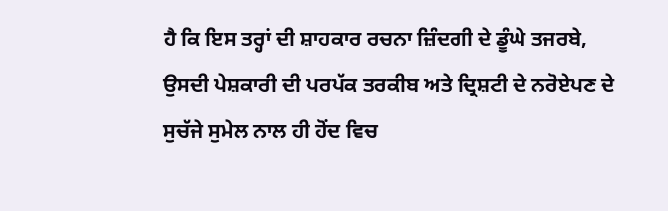ਹੈ ਕਿ ਇਸ ਤਰ੍ਹਾਂ ਦੀ ਸ਼ਾਹਕਾਰ ਰਚਨਾ ਜ਼ਿੰਦਗੀ ਦੇ ਡੂੰਘੇ ਤਜਰਬੇ, ਉਸਦੀ ਪੇਸ਼ਕਾਰੀ ਦੀ ਪਰਪੱਕ ਤਰਕੀਬ ਅਤੇ ਦ੍ਰਿਸ਼ਟੀ ਦੇ ਨਰੋਏਪਣ ਦੇ ਸੁਚੱਜੇ ਸੁਮੇਲ ਨਾਲ ਹੀ ਹੋਂਦ ਵਿਚ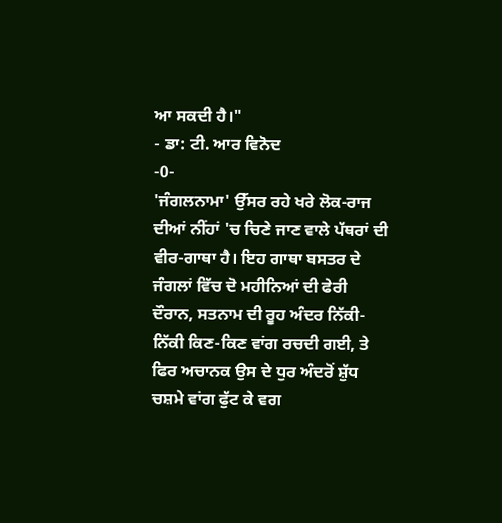ਆ ਸਕਦੀ ਹੈ।"
- ਡਾ: ਟੀ. ਆਰ ਵਿਨੋਦ
-0-
'ਜੰਗਲਨਾਮਾ' ਉੱਸਰ ਰਹੇ ਖਰੇ ਲੋਕ-ਰਾਜ ਦੀਆਂ ਨੀਂਹਾਂ 'ਚ ਚਿਣੇ ਜਾਣ ਵਾਲੇ ਪੱਥਰਾਂ ਦੀ ਵੀਰ-ਗਾਥਾ ਹੈ। ਇਹ ਗਾਥਾ ਬਸਤਰ ਦੇ ਜੰਗਲਾਂ ਵਿੱਚ ਦੋ ਮਹੀਨਿਆਂ ਦੀ ਫੇਰੀ ਦੌਰਾਨ, ਸਤਨਾਮ ਦੀ ਰੂਹ ਅੰਦਰ ਨਿੱਕੀ-ਨਿੱਕੀ ਕਿਣ-ਕਿਣ ਵਾਂਗ ਰਚਦੀ ਗਈ, ਤੇ ਫਿਰ ਅਚਾਨਕ ਉਸ ਦੇ ਧੁਰ ਅੰਦਰੋਂ ਸ਼ੁੱਧ ਚਸ਼ਮੇ ਵਾਂਗ ਫੁੱਟ ਕੇ ਵਗ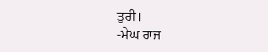ਤੁਰੀ।
-ਮੇਘ ਰਾਜ